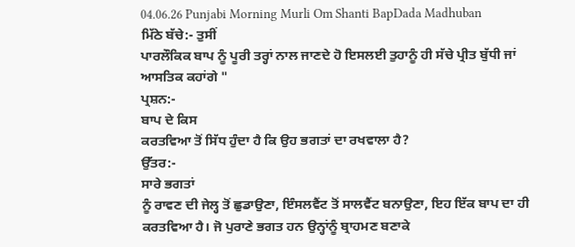04.06.26 Punjabi Morning Murli Om Shanti BapDada Madhuban
ਮਿੱਠੇ ਬੱਚੇ:- ਤੁਸੀਂ
ਪਾਰਲੌਕਿਕ ਬਾਪ ਨੂੰ ਪੂਰੀ ਤਰ੍ਹਾਂ ਨਾਲ ਜਾਣਦੇ ਹੋ ਇਸਲਈ ਤੁਹਾਨੂੰ ਹੀ ਸੱਚੇ ਪ੍ਰੀਤ ਬੁੱਧੀ ਜਾਂ
ਆਸਤਿਕ ਕਹਾਂਗੇ "
ਪ੍ਰਸ਼ਨ:-
ਬਾਪ ਦੇ ਕਿਸ
ਕਰਤਵਿਆ ਤੋਂ ਸਿੱਧ ਹੁੰਦਾ ਹੈ ਕਿ ਉਹ ਭਗਤਾਂ ਦਾ ਰਖਵਾਲਾ ਹੈ?
ਉੱਤਰ:-
ਸਾਰੇ ਭਗਤਾਂ
ਨੂੰ ਰਾਵਣ ਦੀ ਜੇਲ੍ਹ ਤੋਂ ਛੁਡਾਉਣਾ, ਇੰਸਲਵੈਂਟ ਤੋਂ ਸਾਲਵੈਂਟ ਬਨਾਉਣਾ, ਇਹ ਇੱਕ ਬਾਪ ਦਾ ਹੀ
ਕਰਤਵਿਆ ਹੈ। ਜੋ ਪੁਰਾਣੇ ਭਗਤ ਹਨ ਉਨ੍ਹਾਂਨੂੰ ਬ੍ਰਾਹਮਣ ਬਣਾਕੇ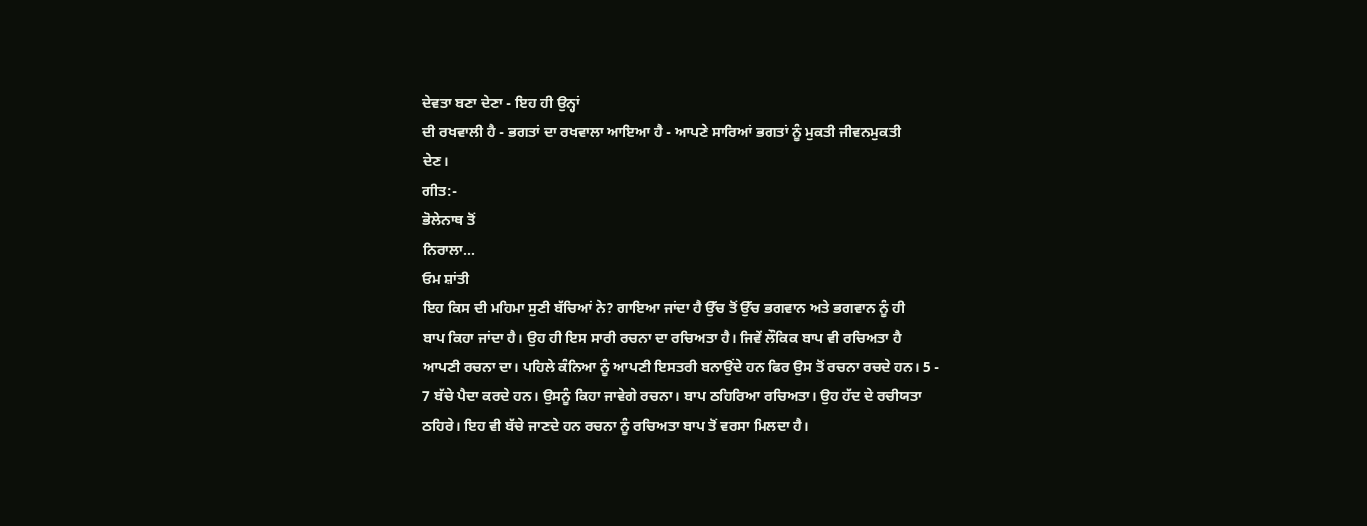ਦੇਵਤਾ ਬਣਾ ਦੇਣਾ - ਇਹ ਹੀ ਉਨ੍ਹਾਂ
ਦੀ ਰਖਵਾਲੀ ਹੈ - ਭਗਤਾਂ ਦਾ ਰਖਵਾਲਾ ਆਇਆ ਹੈ - ਆਪਣੇ ਸਾਰਿਆਂ ਭਗਤਾਂ ਨੂੰ ਮੁਕਤੀ ਜੀਵਨਮੁਕਤੀ
ਦੇਣ।
ਗੀਤ:-
ਭੋਲੇਨਾਥ ਤੋਂ
ਨਿਰਾਲਾ…
ਓਮ ਸ਼ਾਂਤੀ
ਇਹ ਕਿਸ ਦੀ ਮਹਿਮਾ ਸੁਣੀ ਬੱਚਿਆਂ ਨੇ? ਗਾਇਆ ਜਾਂਦਾ ਹੈ ਉੱਚ ਤੋਂ ਉੱਚ ਭਗਵਾਨ ਅਤੇ ਭਗਵਾਨ ਨੂੰ ਹੀ
ਬਾਪ ਕਿਹਾ ਜਾਂਦਾ ਹੈ। ਉਹ ਹੀ ਇਸ ਸਾਰੀ ਰਚਨਾ ਦਾ ਰਚਿਅਤਾ ਹੈ। ਜਿਵੇਂ ਲੌਕਿਕ ਬਾਪ ਵੀ ਰਚਿਅਤਾ ਹੈ
ਆਪਣੀ ਰਚਨਾ ਦਾ। ਪਹਿਲੇ ਕੰਨਿਆ ਨੂੰ ਆਪਣੀ ਇਸਤਰੀ ਬਨਾਉਂਦੇ ਹਨ ਫਿਰ ਉਸ ਤੋਂ ਰਚਨਾ ਰਚਦੇ ਹਨ। 5 -
7 ਬੱਚੇ ਪੈਦਾ ਕਰਦੇ ਹਨ। ਉਸਨੂੰ ਕਿਹਾ ਜਾਵੇਗੇ ਰਚਨਾ। ਬਾਪ ਠਹਿਰਿਆ ਰਚਿਅਤਾ। ਉਹ ਹੱਦ ਦੇ ਰਚੀਯਤਾ
ਠਹਿਰੇ। ਇਹ ਵੀ ਬੱਚੇ ਜਾਣਦੇ ਹਨ ਰਚਨਾ ਨੂੰ ਰਚਿਅਤਾ ਬਾਪ ਤੋਂ ਵਰਸਾ ਮਿਲਦਾ ਹੈ।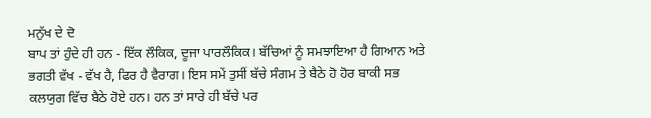ਮਨੁੱਖ ਦੇ ਦੋ
ਬਾਪ ਤਾਂ ਹੁੰਦੇ ਹੀ ਹਨ - ਇੱਕ ਲੌਕਿਕ, ਦੂਜਾ ਪਾਰਲੌਕਿਕ। ਬੱਚਿਆਂ ਨੂੰ ਸਮਝਾਇਆ ਹੈ ਗਿਆਨ ਅਤੇ
ਭਗਤੀ ਵੱਖ - ਵੱਖ ਹੈ, ਫਿਰ ਹੈ ਵੈਰਾਗ। ਇਸ ਸਮੇਂ ਤੁਸੀਂ ਬੱਚੇ ਸੰਗਮ ਤੇ ਬੈਠੇ ਹੋ ਹੋਰ ਬਾਕੀ ਸਭ
ਕਲਯੁਗ ਵਿੱਚ ਬੈਠੇ ਹੋਏ ਹਨ। ਹਨ ਤਾਂ ਸਾਰੇ ਹੀ ਬੱਚੇ ਪਰ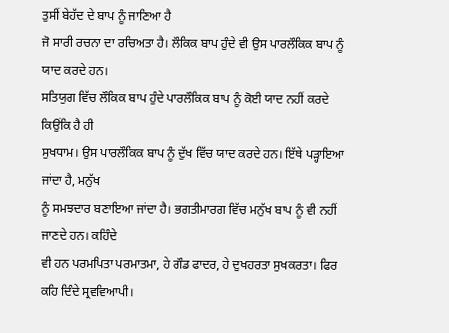ਤੁਸੀਂ ਬੇਹੱਦ ਦੇ ਬਾਪ ਨੂੰ ਜਾਣਿਆ ਹੈ
ਜੋ ਸਾਰੀ ਰਚਨਾ ਦਾ ਰਚਿਅਤਾ ਹੈ। ਲੌਕਿਕ ਬਾਪ ਹੁੰਦੇ ਵੀ ਉਸ ਪਾਰਲੌਕਿਕ ਬਾਪ ਨੂੰ ਯਾਦ ਕਰਦੇ ਹਨ।
ਸਤਿਯੁਗ ਵਿੱਚ ਲੌਕਿਕ ਬਾਪ ਹੁੰਦੇ ਪਾਰਲੌਕਿਕ ਬਾਪ ਨੂੰ ਕੋਈ ਯਾਦ ਨਹੀਂ ਕਰਦੇ ਕਿਉਂਕਿ ਹੈ ਹੀ
ਸੁਖਧਾਮ। ਉਸ ਪਾਰਲੌਕਿਕ ਬਾਪ ਨੂੰ ਦੁੱਖ ਵਿੱਚ ਯਾਦ ਕਰਦੇ ਹਨ। ਇੱਥੇ ਪੜ੍ਹਾਇਆ ਜਾਂਦਾ ਹੈ, ਮਨੁੱਖ
ਨੂੰ ਸਮਝਦਾਰ ਬਣਾਇਆ ਜਾਂਦਾ ਹੈ। ਭਗਤੀਮਾਰਗ ਵਿੱਚ ਮਨੁੱਖ ਬਾਪ ਨੂੰ ਵੀ ਨਹੀਂ ਜਾਣਦੇ ਹਨ। ਕਹਿੰਦੇ
ਵੀ ਹਨ ਪਰਮਪਿਤਾ ਪਰਮਾਤਮਾ, ਹੇ ਗੌਡ ਫਾਦਰ, ਹੇ ਦੁਖਹਰਤਾ ਸੁਖਕਰਤਾ। ਫਿਰ ਕਹਿ ਦਿੰਦੇ ਸ੍ਰਵਵਿਆਪੀ।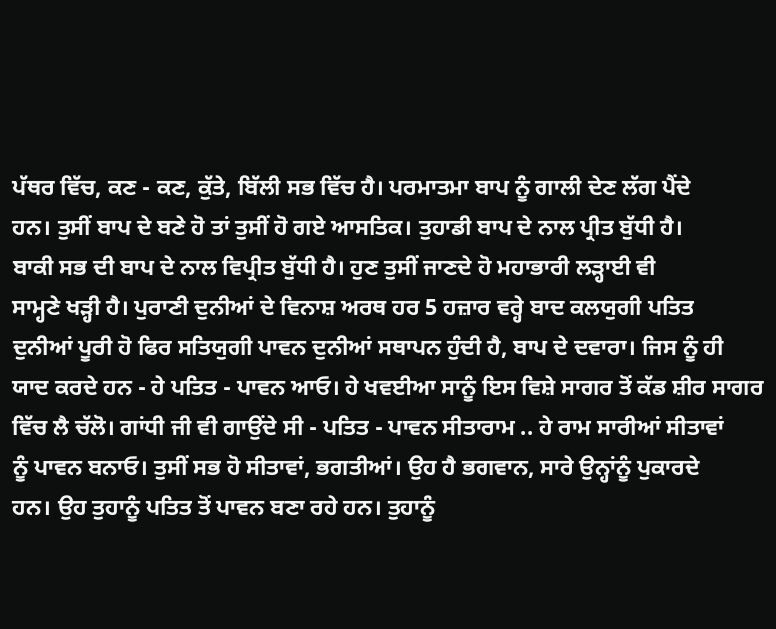ਪੱਥਰ ਵਿੱਚ, ਕਣ - ਕਣ, ਕੁੱਤੇ, ਬਿੱਲੀ ਸਭ ਵਿੱਚ ਹੈ। ਪਰਮਾਤਮਾ ਬਾਪ ਨੂੰ ਗਾਲੀ ਦੇਣ ਲੱਗ ਪੈਂਦੇ
ਹਨ। ਤੁਸੀਂ ਬਾਪ ਦੇ ਬਣੇ ਹੋ ਤਾਂ ਤੁਸੀਂ ਹੋ ਗਏ ਆਸਤਿਕ। ਤੁਹਾਡੀ ਬਾਪ ਦੇ ਨਾਲ ਪ੍ਰੀਤ ਬੁੱਧੀ ਹੈ।
ਬਾਕੀ ਸਭ ਦੀ ਬਾਪ ਦੇ ਨਾਲ ਵਿਪ੍ਰੀਤ ਬੁੱਧੀ ਹੈ। ਹੁਣ ਤੁਸੀਂ ਜਾਣਦੇ ਹੋ ਮਹਾਭਾਰੀ ਲੜ੍ਹਾਈ ਵੀ
ਸਾਮ੍ਹਣੇ ਖੜ੍ਹੀ ਹੈ। ਪੁਰਾਣੀ ਦੁਨੀਆਂ ਦੇ ਵਿਨਾਸ਼ ਅਰਥ ਹਰ 5 ਹਜ਼ਾਰ ਵਰ੍ਹੇ ਬਾਦ ਕਲਯੁਗੀ ਪਤਿਤ
ਦੁਨੀਆਂ ਪੂਰੀ ਹੋ ਫਿਰ ਸਤਿਯੁਗੀ ਪਾਵਨ ਦੁਨੀਆਂ ਸਥਾਪਨ ਹੁੰਦੀ ਹੈ, ਬਾਪ ਦੇ ਦਵਾਰਾ। ਜਿਸ ਨੂੰ ਹੀ
ਯਾਦ ਕਰਦੇ ਹਨ - ਹੇ ਪਤਿਤ - ਪਾਵਨ ਆਓ। ਹੇ ਖਵਈਆ ਸਾਨੂੰ ਇਸ ਵਿਸ਼ੇ ਸਾਗਰ ਤੋਂ ਕੱਡ ਸ਼ੀਰ ਸਾਗਰ
ਵਿੱਚ ਲੈ ਚੱਲੋ। ਗਾਂਧੀ ਜੀ ਵੀ ਗਾਉਂਦੇ ਸੀ - ਪਤਿਤ - ਪਾਵਨ ਸੀਤਾਰਾਮ .. ਹੇ ਰਾਮ ਸਾਰੀਆਂ ਸੀਤਾਵਾਂ
ਨੂੰ ਪਾਵਨ ਬਨਾਓ। ਤੁਸੀਂ ਸਭ ਹੋ ਸੀਤਾਵਾਂ, ਭਗਤੀਆਂ। ਉਹ ਹੈ ਭਗਵਾਨ, ਸਾਰੇ ਉਨ੍ਹਾਂਨੂੰ ਪੁਕਾਰਦੇ
ਹਨ। ਉਹ ਤੁਹਾਨੂੰ ਪਤਿਤ ਤੋਂ ਪਾਵਨ ਬਣਾ ਰਹੇ ਹਨ। ਤੁਹਾਨੂੰ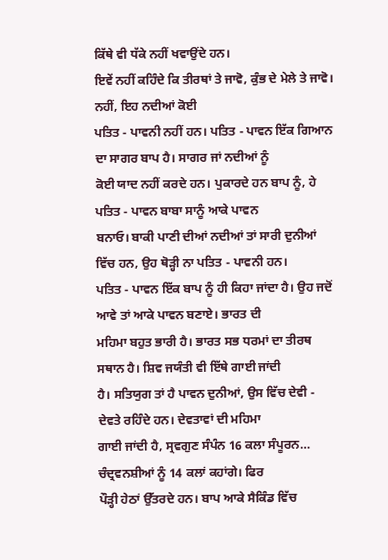ਕਿੱਥੇ ਵੀ ਧੱਕੇ ਨਹੀਂ ਖਵਾਉਂਦੇ ਹਨ।
ਇਵੇਂ ਨਹੀਂ ਕਹਿੰਦੇ ਕਿ ਤੀਰਥਾਂ ਤੇ ਜਾਵੋ, ਕੁੰਭ ਦੇ ਮੇਲੇ ਤੇ ਜਾਵੋ। ਨਹੀਂ, ਇਹ ਨਦੀਆਂ ਕੋਈ
ਪਤਿਤ - ਪਾਵਨੀ ਨਹੀਂ ਹਨ। ਪਤਿਤ - ਪਾਵਨ ਇੱਕ ਗਿਆਨ ਦਾ ਸਾਗਰ ਬਾਪ ਹੈ। ਸਾਗਰ ਜਾਂ ਨਦੀਆਂ ਨੂੰ
ਕੋਈ ਯਾਦ ਨਹੀਂ ਕਰਦੇ ਹਨ। ਪੁਕਾਰਦੇ ਹਨ ਬਾਪ ਨੂੰ, ਹੇ ਪਤਿਤ - ਪਾਵਨ ਬਾਬਾ ਸਾਨੂੰ ਆਕੇ ਪਾਵਨ
ਬਨਾਓ। ਬਾਕੀ ਪਾਣੀ ਦੀਆਂ ਨਦੀਆਂ ਤਾਂ ਸਾਰੀ ਦੁਨੀਆਂ ਵਿੱਚ ਹਨ, ਉਹ ਥੋੜ੍ਹੀ ਨਾ ਪਤਿਤ - ਪਾਵਨੀ ਹਨ।
ਪਤਿਤ - ਪਾਵਨ ਇੱਕ ਬਾਪ ਨੂੰ ਹੀ ਕਿਹਾ ਜਾਂਦਾ ਹੈ। ਉਹ ਜਦੋਂ ਆਵੇ ਤਾਂ ਆਕੇ ਪਾਵਨ ਬਣਾਏ। ਭਾਰਤ ਦੀ
ਮਹਿਮਾ ਬਹੁਤ ਭਾਰੀ ਹੈ। ਭਾਰਤ ਸਭ ਧਰਮਾਂ ਦਾ ਤੀਰਥ ਸਥਾਨ ਹੈ। ਸ਼ਿਵ ਜਯੰਤੀ ਵੀ ਇੱਥੇ ਗਾਈ ਜਾਂਦੀ
ਹੈ। ਸਤਿਯੁਗ ਤਾਂ ਹੈ ਪਾਵਨ ਦੁਨੀਆਂ, ਉਸ ਵਿੱਚ ਦੇਵੀ - ਦੇਵਤੇ ਰਹਿੰਦੇ ਹਨ। ਦੇਵਤਾਵਾਂ ਦੀ ਮਹਿਮਾ
ਗਾਈ ਜਾਂਦੀ ਹੈ, ਸ੍ਰਵਗੁਣ ਸੰਪੰਨ 16 ਕਲਾ ਸੰਪੂਰਨ… ਚੰਦ੍ਰਵਨਸ਼ੀਆਂ ਨੂੰ 14 ਕਲਾਂ ਕਹਾਂਗੇ। ਫਿਰ
ਪੌੜ੍ਹੀ ਹੇਠਾਂ ਉੱਤਰਦੇ ਹਨ। ਬਾਪ ਆਕੇ ਸੈਕਿੰਡ ਵਿੱਚ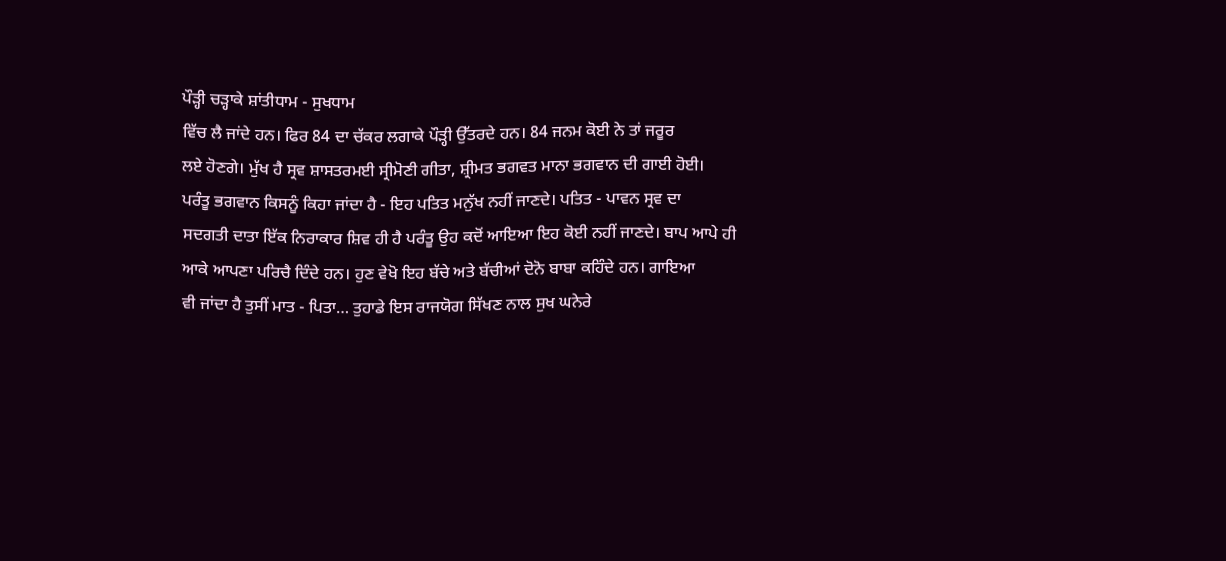ਪੌੜ੍ਹੀ ਚੜ੍ਹਾਕੇ ਸ਼ਾਂਤੀਧਾਮ - ਸੁਖਧਾਮ
ਵਿੱਚ ਲੈ ਜਾਂਦੇ ਹਨ। ਫਿਰ 84 ਦਾ ਚੱਕਰ ਲਗਾਕੇ ਪੌੜ੍ਹੀ ਉੱਤਰਦੇ ਹਨ। 84 ਜਨਮ ਕੋਈ ਨੇ ਤਾਂ ਜਰੂਰ
ਲਏ ਹੋਣਗੇ। ਮੁੱਖ ਹੈ ਸ੍ਰਵ ਸ਼ਾਸਤਰਮਈ ਸ੍ਰੀਮੋਣੀ ਗੀਤਾ, ਸ਼੍ਰੀਮਤ ਭਗਵਤ ਮਾਨਾ ਭਗਵਾਨ ਦੀ ਗਾਈ ਹੋਈ।
ਪਰੰਤੂ ਭਗਵਾਨ ਕਿਸਨੂੰ ਕਿਹਾ ਜਾਂਦਾ ਹੈ - ਇਹ ਪਤਿਤ ਮਨੁੱਖ ਨਹੀਂ ਜਾਣਦੇ। ਪਤਿਤ - ਪਾਵਨ ਸ੍ਰਵ ਦਾ
ਸਦਗਤੀ ਦਾਤਾ ਇੱਕ ਨਿਰਾਕਾਰ ਸ਼ਿਵ ਹੀ ਹੈ ਪਰੰਤੂ ਉਹ ਕਦੋਂ ਆਇਆ ਇਹ ਕੋਈ ਨਹੀਂ ਜਾਣਦੇ। ਬਾਪ ਆਪੇ ਹੀ
ਆਕੇ ਆਪਣਾ ਪਰਿਚੈ ਦਿੰਦੇ ਹਨ। ਹੁਣ ਵੇਖੋ ਇਹ ਬੱਚੇ ਅਤੇ ਬੱਚੀਆਂ ਦੋਨੋ ਬਾਬਾ ਕਹਿੰਦੇ ਹਨ। ਗਾਇਆ
ਵੀ ਜਾਂਦਾ ਹੈ ਤੁਸੀਂ ਮਾਤ - ਪਿਤਾ… ਤੁਹਾਡੇ ਇਸ ਰਾਜਯੋਗ ਸਿੱਖਣ ਨਾਲ ਸੁਖ ਘਨੇਰੇ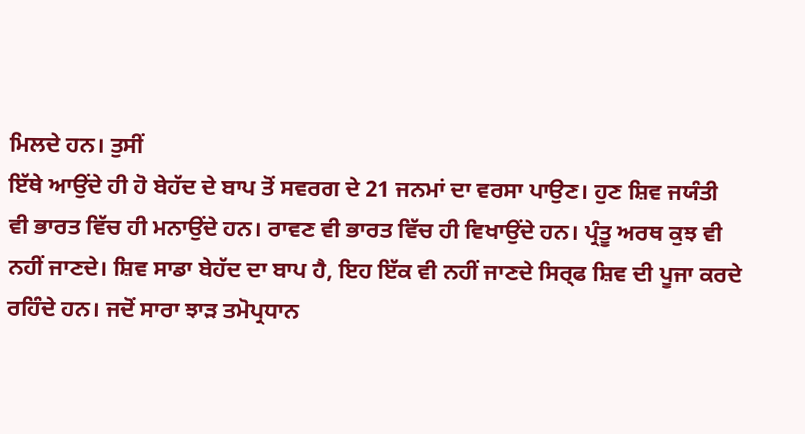ਮਿਲਦੇ ਹਨ। ਤੁਸੀਂ
ਇੱਥੇ ਆਉਂਦੇ ਹੀ ਹੋ ਬੇਹੱਦ ਦੇ ਬਾਪ ਤੋਂ ਸਵਰਗ ਦੇ 21 ਜਨਮਾਂ ਦਾ ਵਰਸਾ ਪਾਉਣ। ਹੁਣ ਸ਼ਿਵ ਜਯੰਤੀ
ਵੀ ਭਾਰਤ ਵਿੱਚ ਹੀ ਮਨਾਉਂਦੇ ਹਨ। ਰਾਵਣ ਵੀ ਭਾਰਤ ਵਿੱਚ ਹੀ ਵਿਖਾਉਂਦੇ ਹਨ। ਪ੍ਰੰਤੂ ਅਰਥ ਕੁਝ ਵੀ
ਨਹੀਂ ਜਾਣਦੇ। ਸ਼ਿਵ ਸਾਡਾ ਬੇਹੱਦ ਦਾ ਬਾਪ ਹੈ, ਇਹ ਇੱਕ ਵੀ ਨਹੀਂ ਜਾਣਦੇ ਸਿਰ੍ਫ ਸ਼ਿਵ ਦੀ ਪੂਜਾ ਕਰਦੇ
ਰਹਿੰਦੇ ਹਨ। ਜਦੋਂ ਸਾਰਾ ਝਾੜ ਤਮੋਪ੍ਰਧਾਨ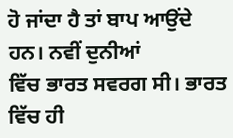ਹੋ ਜਾਂਦਾ ਹੈ ਤਾਂ ਬਾਪ ਆਉਂਦੇ ਹਨ। ਨਵੀਂ ਦੁਨੀਆਂ
ਵਿੱਚ ਭਾਰਤ ਸਵਰਗ ਸੀ। ਭਾਰਤ ਵਿੱਚ ਹੀ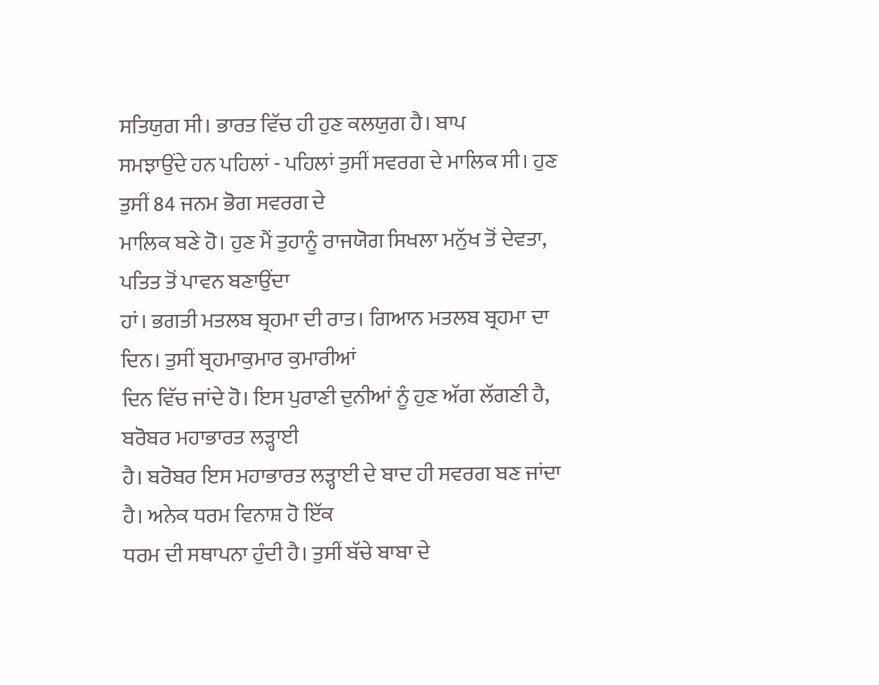ਸਤਿਯੁਗ ਸੀ। ਭਾਰਤ ਵਿੱਚ ਹੀ ਹੁਣ ਕਲਯੁਗ ਹੈ। ਬਾਪ
ਸਮਝਾਉਂਦੇ ਹਨ ਪਹਿਲਾਂ - ਪਹਿਲਾਂ ਤੁਸੀਂ ਸਵਰਗ ਦੇ ਮਾਲਿਕ ਸੀ। ਹੁਣ ਤੁਸੀਂ 84 ਜਨਮ ਭੋਗ ਸਵਰਗ ਦੇ
ਮਾਲਿਕ ਬਣੇ ਹੋ। ਹੁਣ ਮੈਂ ਤੁਹਾਨੂੰ ਰਾਜਯੋਗ ਸਿਖਲਾ ਮਨੁੱਖ ਤੋਂ ਦੇਵਤਾ, ਪਤਿਤ ਤੋਂ ਪਾਵਨ ਬਣਾਉਂਦਾ
ਹਾਂ। ਭਗਤੀ ਮਤਲਬ ਬ੍ਰਹਮਾ ਦੀ ਰਾਤ। ਗਿਆਨ ਮਤਲਬ ਬ੍ਰਹਮਾ ਦਾ ਦਿਨ। ਤੁਸੀਂ ਬ੍ਰਹਮਾਕੁਮਾਰ ਕੁਮਾਰੀਆਂ
ਦਿਨ ਵਿੱਚ ਜਾਂਦੇ ਹੋ। ਇਸ ਪੁਰਾਣੀ ਦੁਨੀਆਂ ਨੂੰ ਹੁਣ ਅੱਗ ਲੱਗਣੀ ਹੈ, ਬਰੋਬਰ ਮਹਾਭਾਰਤ ਲੜ੍ਹਾਈ
ਹੈ। ਬਰੋਬਰ ਇਸ ਮਹਾਭਾਰਤ ਲੜ੍ਹਾਈ ਦੇ ਬਾਦ ਹੀ ਸਵਰਗ ਬਣ ਜਾਂਦਾ ਹੈ। ਅਨੇਕ ਧਰਮ ਵਿਨਾਸ਼ ਹੋ ਇੱਕ
ਧਰਮ ਦੀ ਸਥਾਪਨਾ ਹੁੰਦੀ ਹੈ। ਤੁਸੀਂ ਬੱਚੇ ਬਾਬਾ ਦੇ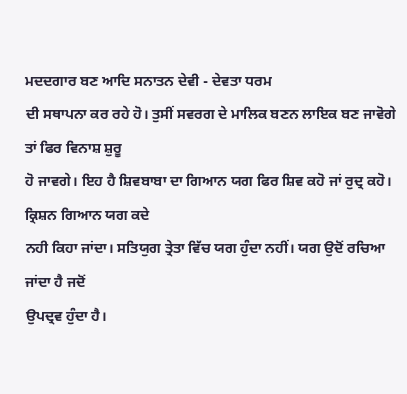ਮਦਦਗਾਰ ਬਣ ਆਦਿ ਸਨਾਤਨ ਦੇਵੀ - ਦੇਵਤਾ ਧਰਮ
ਦੀ ਸਥਾਪਨਾ ਕਰ ਰਹੇ ਹੋ। ਤੁਸੀਂ ਸਵਰਗ ਦੇ ਮਾਲਿਕ ਬਣਨ ਲਾਇਕ ਬਣ ਜਾਵੋਗੇ ਤਾਂ ਫਿਰ ਵਿਨਾਸ਼ ਸ਼ੁਰੂ
ਹੋ ਜਾਵਗੇ। ਇਹ ਹੈ ਸ਼ਿਵਬਾਬਾ ਦਾ ਗਿਆਨ ਯਗ ਫਿਰ ਸ਼ਿਵ ਕਹੋ ਜਾਂ ਰੁਦ੍ਰ ਕਹੋ। ਕ੍ਰਿਸ਼ਨ ਗਿਆਨ ਯਗ ਕਦੇ
ਨਹੀ ਕਿਹਾ ਜਾਂਦਾ। ਸਤਿਯੁਗ ਤ੍ਰੇਤਾ ਵਿੱਚ ਯਗ ਹੁੰਦਾ ਨਹੀਂ। ਯਗ ਉਦੋਂ ਰਚਿਆ ਜਾਂਦਾ ਹੈ ਜਦੋਂ
ਉਪਦ੍ਰਵ ਹੁੰਦਾ ਹੈ।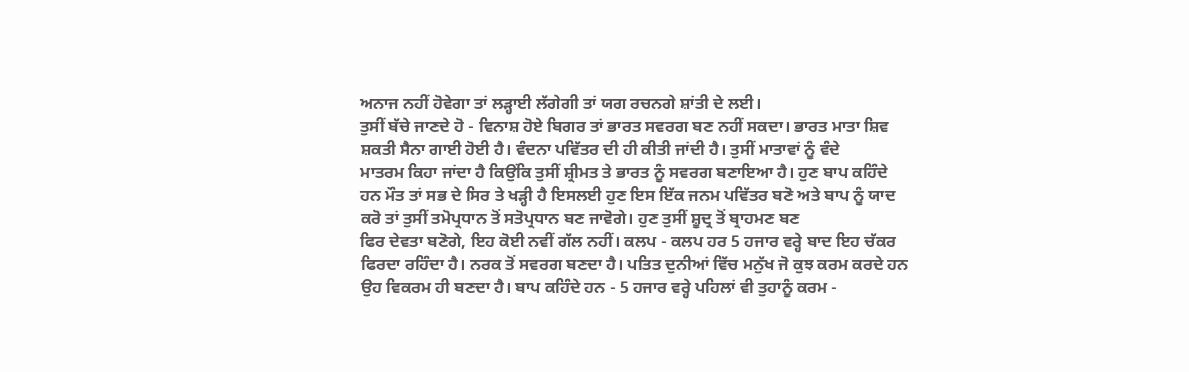ਅਨਾਜ ਨਹੀਂ ਹੋਵੇਗਾ ਤਾਂ ਲੜ੍ਹਾਈ ਲੱਗੇਗੀ ਤਾਂ ਯਗ ਰਚਨਗੇ ਸ਼ਾਂਤੀ ਦੇ ਲਈ।
ਤੁਸੀਂ ਬੱਚੇ ਜਾਣਦੇ ਹੋ - ਵਿਨਾਸ਼ ਹੋਏ ਬਿਗਰ ਤਾਂ ਭਾਰਤ ਸਵਰਗ ਬਣ ਨਹੀਂ ਸਕਦਾ। ਭਾਰਤ ਮਾਤਾ ਸ਼ਿਵ
ਸ਼ਕਤੀ ਸੈਨਾ ਗਾਈ ਹੋਈ ਹੈ। ਵੰਦਨਾ ਪਵਿੱਤਰ ਦੀ ਹੀ ਕੀਤੀ ਜਾਂਦੀ ਹੈ। ਤੁਸੀਂ ਮਾਤਾਵਾਂ ਨੂੰ ਵੰਦੇ
ਮਾਤਰਮ ਕਿਹਾ ਜਾਂਦਾ ਹੈ ਕਿਉਂਕਿ ਤੁਸੀਂ ਸ਼੍ਰੀਮਤ ਤੇ ਭਾਰਤ ਨੂੰ ਸਵਰਗ ਬਣਾਇਆ ਹੈ। ਹੁਣ ਬਾਪ ਕਹਿੰਦੇ
ਹਨ ਮੌਤ ਤਾਂ ਸਭ ਦੇ ਸਿਰ ਤੇ ਖੜ੍ਹੀ ਹੈ ਇਸਲਈ ਹੁਣ ਇਸ ਇੱਕ ਜਨਮ ਪਵਿੱਤਰ ਬਣੋ ਅਤੇ ਬਾਪ ਨੂੰ ਯਾਦ
ਕਰੋ ਤਾਂ ਤੁਸੀਂ ਤਮੋਪ੍ਰਧਾਨ ਤੋਂ ਸਤੋਪ੍ਰਧਾਨ ਬਣ ਜਾਵੋਗੇ। ਹੁਣ ਤੁਸੀਂ ਸ਼ੂਦ੍ਰ ਤੋਂ ਬ੍ਰਾਹਮਣ ਬਣ
ਫਿਰ ਦੇਵਤਾ ਬਣੋਗੇ, ਇਹ ਕੋਈ ਨਵੀਂ ਗੱਲ ਨਹੀਂ। ਕਲਪ - ਕਲਪ ਹਰ 5 ਹਜਾਰ ਵਰ੍ਹੇ ਬਾਦ ਇਹ ਚੱਕਰ
ਫਿਰਦਾ ਰਹਿੰਦਾ ਹੈ। ਨਰਕ ਤੋਂ ਸਵਰਗ ਬਣਦਾ ਹੈ। ਪਤਿਤ ਦੁਨੀਆਂ ਵਿੱਚ ਮਨੁੱਖ ਜੋ ਕੁਝ ਕਰਮ ਕਰਦੇ ਹਨ
ਉਹ ਵਿਕਰਮ ਹੀ ਬਣਦਾ ਹੈ। ਬਾਪ ਕਹਿੰਦੇ ਹਨ - 5 ਹਜਾਰ ਵਰ੍ਹੇ ਪਹਿਲਾਂ ਵੀ ਤੁਹਾਨੂੰ ਕਰਮ -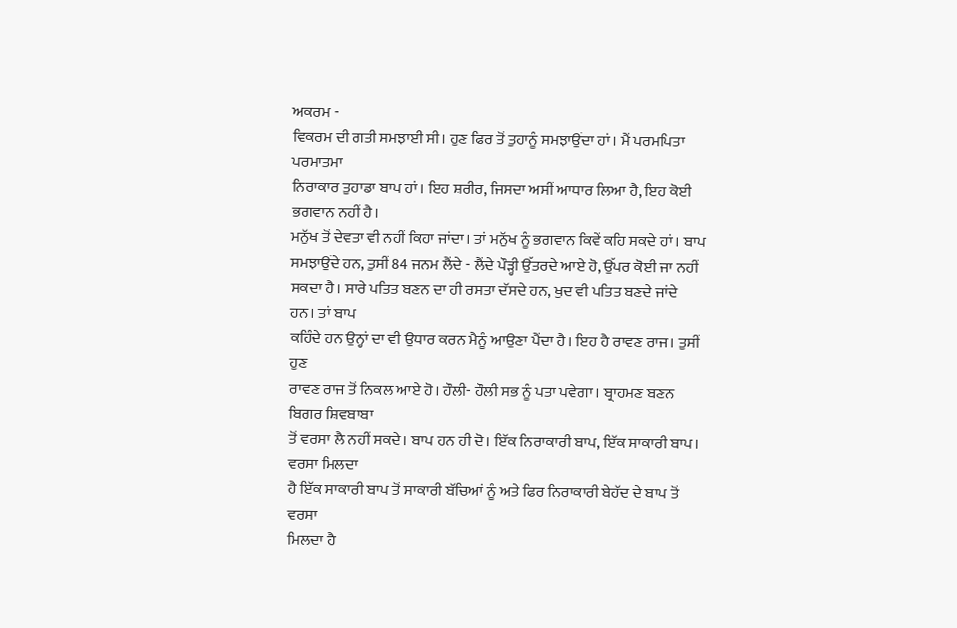ਅਕਰਮ -
ਵਿਕਰਮ ਦੀ ਗਤੀ ਸਮਝਾਈ ਸੀ। ਹੁਣ ਫਿਰ ਤੋਂ ਤੁਹਾਨੂੰ ਸਮਝਾਉਂਦਾ ਹਾਂ। ਮੈਂ ਪਰਮਪਿਤਾ ਪਰਮਾਤਮਾ
ਨਿਰਾਕਾਰ ਤੁਹਾਡਾ ਬਾਪ ਹਾਂ। ਇਹ ਸ਼ਰੀਰ, ਜਿਸਦਾ ਅਸੀਂ ਆਧਾਰ ਲਿਆ ਹੈ, ਇਹ ਕੋਈ ਭਗਵਾਨ ਨਹੀਂ ਹੈ।
ਮਨੁੱਖ ਤੋਂ ਦੇਵਤਾ ਵੀ ਨਹੀਂ ਕਿਹਾ ਜਾਂਦਾ। ਤਾਂ ਮਨੁੱਖ ਨੂੰ ਭਗਵਾਨ ਕਿਵੇਂ ਕਹਿ ਸਕਦੇ ਹਾਂ। ਬਾਪ
ਸਮਝਾਉਂਦੇ ਹਨ, ਤੁਸੀਂ 84 ਜਨਮ ਲੈਂਦੇ - ਲੈਂਦੇ ਪੌੜ੍ਹੀ ਉੱਤਰਦੇ ਆਏ ਹੋ, ਉੱਪਰ ਕੋਈ ਜਾ ਨਹੀਂ
ਸਕਦਾ ਹੈ। ਸਾਰੇ ਪਤਿਤ ਬਣਨ ਦਾ ਹੀ ਰਸਤਾ ਦੱਸਦੇ ਹਨ, ਖੁਦ ਵੀ ਪਤਿਤ ਬਣਦੇ ਜਾਂਦੇ ਹਨ। ਤਾਂ ਬਾਪ
ਕਹਿੰਦੇ ਹਨ ਉਨ੍ਹਾਂ ਦਾ ਵੀ ਉਧਾਰ ਕਰਨ ਮੈਨੂੰ ਆਉਣਾ ਪੈਂਦਾ ਹੈ। ਇਹ ਹੈ ਰਾਵਣ ਰਾਜ। ਤੁਸੀਂ ਹੁਣ
ਰਾਵਣ ਰਾਜ ਤੋਂ ਨਿਕਲ ਆਏ ਹੋ। ਹੌਲੀ- ਹੌਲੀ ਸਭ ਨੂੰ ਪਤਾ ਪਵੇਗਾ। ਬ੍ਰਾਹਮਣ ਬਣਨ ਬਿਗਰ ਸ਼ਿਵਬਾਬਾ
ਤੋਂ ਵਰਸਾ ਲੈ ਨਹੀਂ ਸਕਦੇ। ਬਾਪ ਹਨ ਹੀ ਦੋ। ਇੱਕ ਨਿਰਾਕਾਰੀ ਬਾਪ, ਇੱਕ ਸਾਕਾਰੀ ਬਾਪ। ਵਰਸਾ ਮਿਲਦਾ
ਹੈ ਇੱਕ ਸਾਕਾਰੀ ਬਾਪ ਤੋਂ ਸਾਕਾਰੀ ਬੱਚਿਆਂ ਨੂੰ ਅਤੇ ਫਿਰ ਨਿਰਾਕਾਰੀ ਬੇਹੱਦ ਦੇ ਬਾਪ ਤੋਂ ਵਰਸਾ
ਮਿਲਦਾ ਹੈ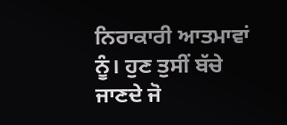ਨਿਰਾਕਾਰੀ ਆਤਮਾਵਾਂ ਨੂੰ। ਹੁਣ ਤੁਸੀਂ ਬੱਚੇ ਜਾਣਦੇ ਜੋ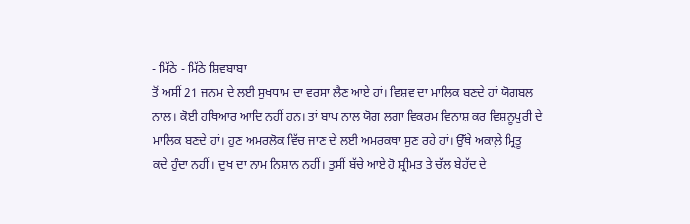- ਮਿੱਠੇ - ਮਿੱਠੇ ਸ਼ਿਵਬਾਬਾ
ਤੋਂ ਅਸੀਂ 21 ਜਨਮ ਦੇ ਲਈ ਸੁਖਧਾਮ ਦਾ ਵਰਸਾ ਲੈਣ ਆਏ ਹਾਂ। ਵਿਸ਼ਵ ਦਾ ਮਾਲਿਕ ਬਣਦੇ ਹਾਂ ਯੋਗਬਲ
ਨਾਲ। ਕੋਈ ਹਥਿਆਰ ਆਦਿ ਨਹੀਂ ਹਨ। ਤਾਂ ਬਾਪ ਨਾਲ ਯੋਗ ਲਗਾ ਵਿਕਰਮ ਵਿਨਾਸ਼ ਕਰ ਵਿਸ਼ਨੂਪੁਰੀ ਦੇ
ਮਾਲਿਕ ਬਣਦੇ ਹਾਂ। ਹੁਣ ਅਮਰਲੋਕ ਵਿੱਚ ਜਾਣ ਦੇ ਲਈ ਅਮਰਕਥਾ ਸੁਣ ਰਹੇ ਹਾਂ। ਉੱਥੇ ਅਕਾਲ਼ੇ ਮ੍ਰਿਤੂ
ਕਦੇ ਹੁੰਦਾ ਨਹੀਂ। ਦੁਖ ਦਾ ਨਾਮ ਨਿਸ਼ਾਨ ਨਹੀਂ। ਤੁਸੀਂ ਬੱਚੇ ਆਏ ਹੋ ਸ਼੍ਰੀਮਤ ਤੇ ਚੱਲ ਬੇਹੱਦ ਦੇ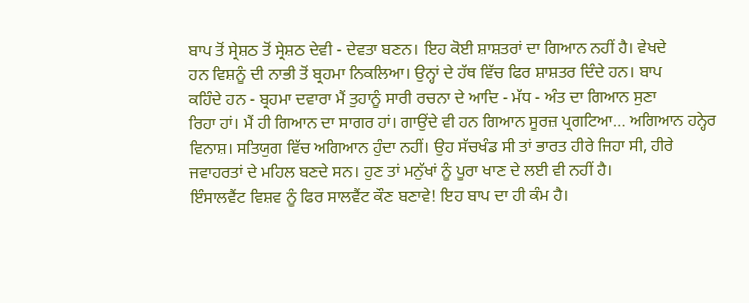ਬਾਪ ਤੋਂ ਸ੍ਰੇਸ਼ਠ ਤੋਂ ਸ੍ਰੇਸ਼ਠ ਦੇਵੀ - ਦੇਵਤਾ ਬਣਨ। ਇਹ ਕੋਈ ਸ਼ਾਸ਼ਤਰਾਂ ਦਾ ਗਿਆਨ ਨਹੀਂ ਹੈ। ਵੇਖਦੇ
ਹਨ ਵਿਸ਼ਨੂੰ ਦੀ ਨਾਭੀ ਤੋਂ ਬ੍ਰਹਮਾ ਨਿਕਲਿਆ। ਉਨ੍ਹਾਂ ਦੇ ਹੱਥ ਵਿੱਚ ਫਿਰ ਸ਼ਾਸ਼ਤਰ ਦਿੰਦੇ ਹਨ। ਬਾਪ
ਕਹਿੰਦੇ ਹਨ - ਬ੍ਰਹਮਾ ਦਵਾਰਾ ਮੈਂ ਤੁਹਾਨੂੰ ਸਾਰੀ ਰਚਨਾ ਦੇ ਆਦਿ - ਮੱਧ - ਅੰਤ ਦਾ ਗਿਆਨ ਸੁਣਾ
ਰਿਹਾ ਹਾਂ। ਮੈਂ ਹੀ ਗਿਆਨ ਦਾ ਸਾਗਰ ਹਾਂ। ਗਾਉਂਦੇ ਵੀ ਹਨ ਗਿਆਨ ਸੂਰਜ਼ ਪ੍ਰਗਟਿਆ… ਅਗਿਆਨ ਹਨ੍ਹੇਰ
ਵਿਨਾਸ਼। ਸਤਿਯੁਗ ਵਿੱਚ ਅਗਿਆਨ ਹੁੰਦਾ ਨਹੀਂ। ਉਹ ਸੱਚਖੰਡ ਸੀ ਤਾਂ ਭਾਰਤ ਹੀਰੇ ਜਿਹਾ ਸੀ, ਹੀਰੇ
ਜਵਾਹਰਤਾਂ ਦੇ ਮਹਿਲ ਬਣਦੇ ਸਨ। ਹੁਣ ਤਾਂ ਮਨੁੱਖਾਂ ਨੂੰ ਪੂਰਾ ਖਾਣ ਦੇ ਲਈ ਵੀ ਨਹੀਂ ਹੈ।
ਇੰਸਾਲਵੈਂਟ ਵਿਸ਼ਵ ਨੂੰ ਫਿਰ ਸਾਲਵੈਂਟ ਕੌਣ ਬਣਾਵੇ! ਇਹ ਬਾਪ ਦਾ ਹੀ ਕੰਮ ਹੈ।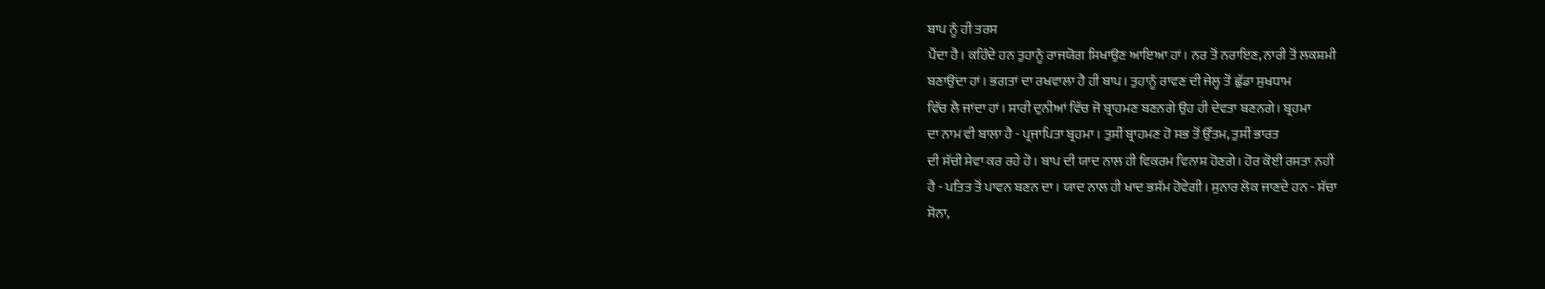ਬਾਪ ਨੂੰ ਹੀ ਤਰਸ
ਪੈਂਦਾ ਹੈ। ਕਹਿੰਦੇ ਹਨ ਤੁਹਾਨੂੰ ਰਾਜਯੋਗ ਸਿਖਾਉਣ ਆਇਆ ਹਾਂ। ਨਰ ਤੋਂ ਨਰਾਇਣ, ਨਾਰੀ ਤੋਂ ਲਕਸ਼ਮੀ
ਬਣਾਉਂਦਾ ਹਾਂ। ਭਗਤਾਂ ਦਾ ਰਖਵਾਲਾ ਹੈ ਹੀ ਬਾਪ। ਤੁਹਾਨੂੰ ਰਾਵਣ ਦੀ ਜੇਲ੍ਹ ਤੋਂ ਛੁੱਡਾ ਸੁਖਧਾਮ
ਵਿੱਚ ਲੈ ਜਾਂਦਾ ਹਾਂ। ਸਾਰੀ ਦੁਨੀਆਂ ਵਿੱਚ ਜੋ ਬ੍ਰਾਹਮਣ ਬਣਨਗੇ ਉਹ ਹੀ ਦੇਵਤਾ ਬਣਨਗੇ। ਬ੍ਰਹਮਾ
ਦਾ ਨਾਮ ਵੀ ਬਾਲਾ ਹੈ - ਪ੍ਰਜਾਪਿਤਾ ਬ੍ਰਹਮਾ। ਤੁਸੀਂ ਬ੍ਰਾਹਮਣ ਹੋ ਸਭ ਤੋਂ ਉੱਤਮ, ਤੁਸੀਂ ਭਾਰਤ
ਦੀ ਸੱਚੀ ਸੇਵਾ ਕਰ ਰਹੇ ਹੋ। ਬਾਪ ਦੀ ਯਾਦ ਨਾਲ ਹੀ ਵਿਕਰਮ ਵਿਨਾਸ਼ ਹੋਣਗੇ। ਹੋਰ ਕੋਈ ਰਸਤਾ ਨਹੀਂ
ਹੈ - ਪਤਿਤ ਤੋਂ ਪਾਵਨ ਬਣਨ ਦਾ। ਯਾਦ ਨਾਲ ਹੀ ਖਾਦ ਭਸੱਮ ਹੋਵੇਗੀ। ਸੁਨਾਰ ਲੋਕ ਜਾਣਦੇ ਹਨ - ਸੱਚਾ
ਸੋਨਾ,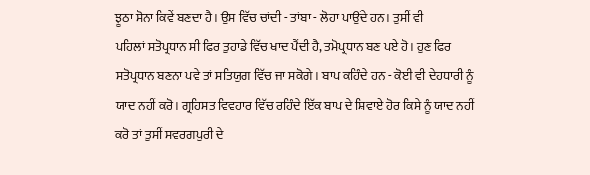ਝੂਠਾ ਸੋਨਾ ਕਿਵੇਂ ਬਣਦਾ ਹੈ। ਉਸ ਵਿੱਚ ਚਾਂਦੀ - ਤਾਂਬਾ - ਲੋਹਾ ਪਾਉਂਦੇ ਹਨ। ਤੁਸੀਂ ਵੀ
ਪਹਿਲਾਂ ਸਤੋਪ੍ਰਧਾਨ ਸੀ ਫਿਰ ਤੁਹਾਡੇ ਵਿੱਚ ਖਾਦ ਪੈਂਦੀ ਹੈ, ਤਮੋਪ੍ਰਧਾਨ ਬਣ ਪਏ ਹੋ। ਹੁਣ ਫਿਰ
ਸਤੋਪ੍ਰਧਾਨ ਬਣਨਾ ਪਵੇ ਤਾਂ ਸਤਿਯੁਗ ਵਿੱਚ ਜਾ ਸਕੋਗੇ। ਬਾਪ ਕਹਿੰਦੇ ਹਨ - ਕੋਈ ਵੀ ਦੇਹਧਾਰੀ ਨੂੰ
ਯਾਦ ਨਹੀਂ ਕਰੋ। ਗ੍ਰਹਿਸਤ ਵਿਵਹਾਰ ਵਿੱਚ ਰਹਿੰਦੇ ਇੱਕ ਬਾਪ ਦੇ ਸ਼ਿਵਾਏ ਹੋਰ ਕਿਸੇ ਨੂੰ ਯਾਦ ਨਹੀਂ
ਕਰੋ ਤਾਂ ਤੁਸੀਂ ਸਵਰਗਪੁਰੀ ਦੇ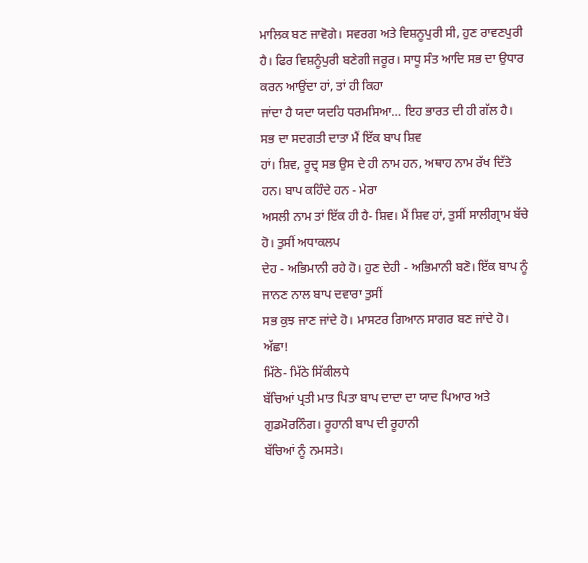ਮਾਲਿਕ ਬਣ ਜਾਵੋਗੇ। ਸਵਰਗ ਅਤੇ ਵਿਸ਼ਨੂਪੁਰੀ ਸੀ, ਹੁਣ ਰਾਵਣਪੁਰੀ
ਹੈ। ਫਿਰ ਵਿਸ਼ਨੂੰਪੁਰੀ ਬਣੇਗੀ ਜਰੂਰ। ਸਾਧੂ ਸੰਤ ਆਦਿ ਸਭ ਦਾ ਉਧਾਰ ਕਰਨ ਆਉਂਦਾ ਹਾਂ, ਤਾਂ ਹੀ ਕਿਹਾ
ਜਾਂਦਾ ਹੈ ਯਦਾ ਯਦਹਿ ਧਰਮਸਿਆ… ਇਹ ਭਾਰਤ ਦੀ ਹੀ ਗੱਲ ਹੈ। ਸਭ ਦਾ ਸਦਗਤੀ ਦਾਤਾ ਮੈਂ ਇੱਕ ਬਾਪ ਸ਼ਿਵ
ਹਾਂ। ਸ਼ਿਵ, ਰੂਦ੍ਰ ਸਭ ਉਸ ਦੇ ਹੀ ਨਾਮ ਹਨ, ਅਥਾਹ ਨਾਮ ਰੱਖ ਦਿੱਤੇ ਹਨ। ਬਾਪ ਕਹਿੰਦੇ ਹਨ - ਮੇਰਾ
ਅਸਲੀ ਨਾਮ ਤਾਂ ਇੱਕ ਹੀ ਹੈ- ਸ਼ਿਵ। ਮੈਂ ਸ਼ਿਵ ਹਾਂ, ਤੁਸੀਂ ਸਾਲੀਗ੍ਰਾਮ ਬੱਚੇ ਹੋ। ਤੁਸੀਂ ਅਧਾਕਲਪ
ਦੇਹ - ਅਭਿਮਾਨੀ ਰਹੇ ਹੋ। ਹੁਣ ਦੇਹੀ - ਅਭਿਮਾਨੀ ਬਣੋ। ਇੱਕ ਬਾਪ ਨੂੰ ਜਾਨਣ ਨਾਲ ਬਾਪ ਦਵਾਰਾ ਤੁਸੀਂ
ਸਭ ਕੁਝ ਜਾਣ ਜਾਂਦੇ ਹੋ। ਮਾਸਟਰ ਗਿਆਨ ਸਾਗਰ ਬਣ ਜਾਂਦੇ ਹੋ। ਅੱਛਾ!
ਮਿੱਠੇ- ਮਿੱਠੇ ਸਿੱਕੀਲਧੇ
ਬੱਚਿਆਂ ਪ੍ਰਤੀ ਮਾਤ ਪਿਤਾ ਬਾਪ ਦਾਦਾ ਦਾ ਯਾਦ ਪਿਆਰ ਅਤੇ ਗੁਡਮੋਰਨਿੰਗ। ਰੂਹਾਨੀ ਬਾਪ ਦੀ ਰੂਹਾਨੀ
ਬੱਚਿਆਂ ਨੂੰ ਨਮਸਤੇ।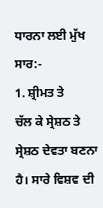ਧਾਰਨਾ ਲਈ ਮੁੱਖ
ਸਾਰ:-
1. ਸ਼੍ਰੀਮਤ ਤੇ
ਚੱਲ ਕੇ ਸ੍ਰੇਸ਼ਠ ਤੇ ਸ੍ਰੇਸ਼ਠ ਦੇਵਤਾ ਬਣਨਾ ਹੈ। ਸਾਰੇ ਵਿਸ਼ਵ ਦੀ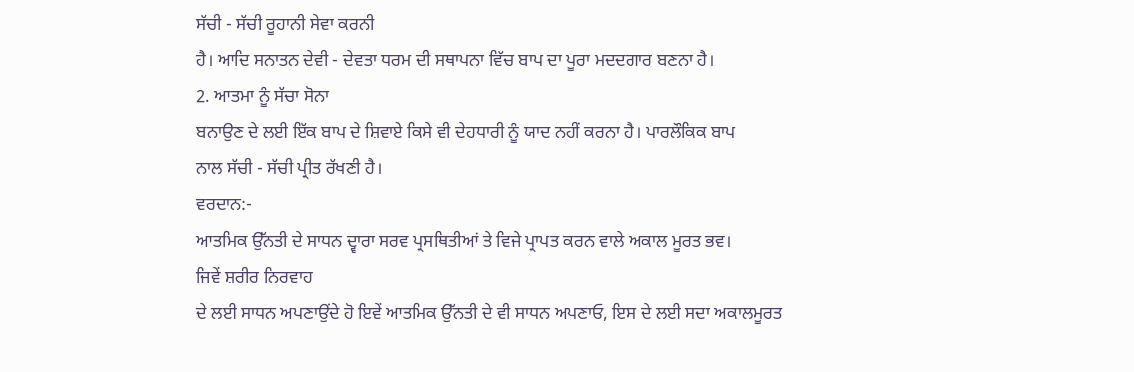ਸੱਚੀ - ਸੱਚੀ ਰੂਹਾਨੀ ਸੇਵਾ ਕਰਨੀ
ਹੈ। ਆਦਿ ਸਨਾਤਨ ਦੇਵੀ - ਦੇਵਤਾ ਧਰਮ ਦੀ ਸਥਾਪਨਾ ਵਿੱਚ ਬਾਪ ਦਾ ਪੂਰਾ ਮਦਦਗਾਰ ਬਣਨਾ ਹੈ।
2. ਆਤਮਾ ਨੂੰ ਸੱਚਾ ਸੋਨਾ
ਬਨਾਉਣ ਦੇ ਲਈ ਇੱਕ ਬਾਪ ਦੇ ਸ਼ਿਵਾਏ ਕਿਸੇ ਵੀ ਦੇਹਧਾਰੀ ਨੂੰ ਯਾਦ ਨਹੀਂ ਕਰਨਾ ਹੈ। ਪਾਰਲੌਕਿਕ ਬਾਪ
ਨਾਲ ਸੱਚੀ - ਸੱਚੀ ਪ੍ਰੀਤ ਰੱਖਣੀ ਹੈ।
ਵਰਦਾਨ:-
ਆਤਮਿਕ ਉੱਨਤੀ ਦੇ ਸਾਧਨ ਦ੍ਵਾਰਾ ਸਰਵ ਪ੍ਰਸਥਿਤੀਆਂ ਤੇ ਵਿਜੇ ਪ੍ਰਾਪਤ ਕਰਨ ਵਾਲੇ ਅਕਾਲ ਮੂਰਤ ਭਵ।
ਜਿਵੇਂ ਸ਼ਰੀਰ ਨਿਰਵਾਹ
ਦੇ ਲਈ ਸਾਧਨ ਅਪਣਾਉਂਦੇ ਹੋ ਇਵੇਂ ਆਤਮਿਕ ਉੱਨਤੀ ਦੇ ਵੀ ਸਾਧਨ ਅਪਣਾਓ, ਇਸ ਦੇ ਲਈ ਸਦਾ ਅਕਾਲਮੂਰਤ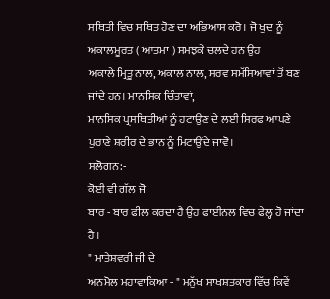ਸਥਿਤੀ ਵਿਚ ਸਥਿਤ ਹੋਣ ਦਾ ਅਭਿਆਸ ਕਰੋ। ਜੋ ਖੁਦ ਨੂੰ ਅਕਾਲਮੂਰਤ ( ਆਤਮਾ ) ਸਮਝਕੇ ਚਲਦੇ ਹਨ ਉਹ
ਅਕਾਲੇ ਮ੍ਰਿਤੂ ਨਾਲ, ਅਕਾਲ ਨਾਲ, ਸਰਵ ਸਮੱਸਿਆਵਾਂ ਤੋਂ ਬਣ ਜਾਂਦੇ ਹਨ। ਮਾਨਸਿਕ ਚਿੰਤਾਵਾਂ,
ਮਾਨਸਿਕ ਪ੍ਰਸਥਿਤੀਆਂ ਨੂੰ ਹਟਾਉਣ ਦੇ ਲਈ ਸਿਰਫ ਆਪਣੇ ਪੁਰਾਣੇ ਸ਼ਰੀਰ ਦੇ ਭਾਨ ਨੂੰ ਮਿਟਾਉਂਦੇ ਜਾਵੋ।
ਸਲੋਗਨ:-
ਕੋਈ ਵੀ ਗੱਲ ਜੋ
ਬਾਰ - ਬਾਰ ਫੀਲ ਕਰਦਾ ਹੈ ਉਹ ਫਾਈਨਲ ਵਿਚ ਫੇਲ੍ਹ ਹੋ ਜਾਂਦਾ ਹੈ।
" ਮਾਤੇਸ਼ਵਰੀ ਜੀ ਦੇ
ਅਨਮੋਲ ਮਹਾਵਾਕਿਆ - " ਮਨੁੱਖ ਸਾਖਸ਼ਤਕਾਰ ਵਿੱਚ ਕਿਵੇਂ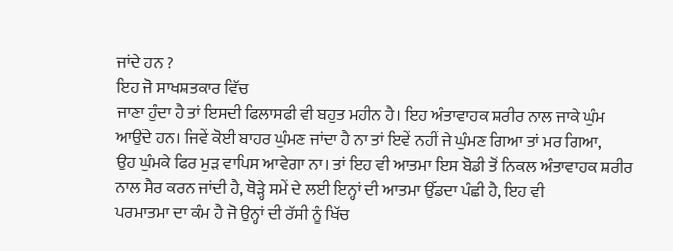ਜਾਂਦੇ ਹਨ ?
ਇਹ ਜੋ ਸਾਖਸ਼ਤਕਾਰ ਵਿੱਚ
ਜਾਣਾ ਹੁੰਦਾ ਹੈ ਤਾਂ ਇਸਦੀ ਫਿਲਾਸਫੀ ਵੀ ਬਹੁਤ ਮਹੀਨ ਹੈ। ਇਹ ਅੰਤਾਵਾਹਕ ਸ਼ਰੀਰ ਨਾਲ ਜਾਕੇ ਘੁੰਮ
ਆਉਂਦੇ ਹਨ। ਜਿਵੇਂ ਕੋਈ ਬਾਹਰ ਘੁੰਮਣ ਜਾਂਦਾ ਹੈ ਨਾ ਤਾਂ ਇਵੇਂ ਨਹੀਂ ਜੇ ਘੁੰਮਣ ਗਿਆ ਤਾਂ ਮਰ ਗਿਆ,
ਉਹ ਘੁੰਮਕੇ ਫਿਰ ਮੁੜ ਵਾਪਿਸ ਆਵੇਗਾ ਨਾ। ਤਾਂ ਇਹ ਵੀ ਆਤਮਾ ਇਸ ਬੋਡੀ ਤੋਂ ਨਿਕਲ ਅੰਤਾਵਾਹਕ ਸ਼ਰੀਰ
ਨਾਲ ਸੈਰ ਕਰਨ ਜਾਂਦੀ ਹੈ, ਥੋੜ੍ਹੇ ਸਮੇਂ ਦੇ ਲਈ ਇਨ੍ਹਾਂ ਦੀ ਆਤਮਾ ਉੱਡਦਾ ਪੰਛੀ ਹੈ, ਇਹ ਵੀ
ਪਰਮਾਤਮਾ ਦਾ ਕੰਮ ਹੈ ਜੋ ਉਨ੍ਹਾਂ ਦੀ ਰੱਸੀ ਨੂੰ ਖਿੱਚ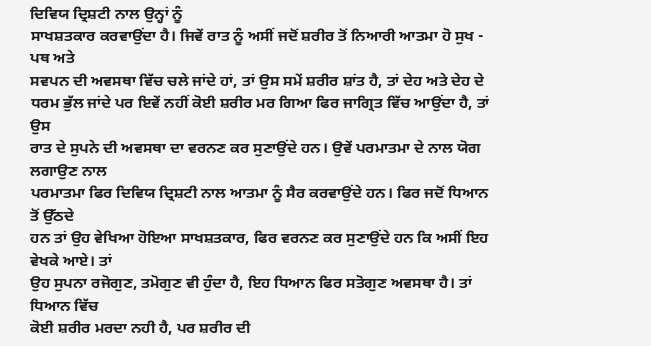ਦਿਵਿਯ ਦ੍ਰਿਸ਼ਟੀ ਨਾਲ ਉਨ੍ਹਾਂ ਨੂੰ
ਸਾਖਸ਼ਤਕਾਰ ਕਰਵਾਉਂਦਾ ਹੈ। ਜਿਵੇਂ ਰਾਤ ਨੂੰ ਅਸੀਂ ਜਦੋਂ ਸ਼ਰੀਰ ਤੋਂ ਨਿਆਰੀ ਆਤਮਾ ਹੋ ਸੁਖ - ਪਥ ਅਤੇ
ਸਵਪਨ ਦੀ ਅਵਸਥਾ ਵਿੱਚ ਚਲੇ ਜਾਂਦੇ ਹਾਂ, ਤਾਂ ਉਸ ਸਮੇਂ ਸ਼ਰੀਰ ਸ਼ਾਂਤ ਹੈ, ਤਾਂ ਦੇਹ ਅਤੇ ਦੇਹ ਦੇ
ਧਰਮ ਭੁੱਲ ਜਾਂਦੇ ਪਰ ਇਵੇਂ ਨਹੀਂ ਕੋਈ ਸ਼ਰੀਰ ਮਰ ਗਿਆ ਫਿਰ ਜਾਗ੍ਰਿਤ ਵਿੱਚ ਆਉਂਦਾ ਹੈ, ਤਾਂ ਉਸ
ਰਾਤ ਦੇ ਸੁਪਨੇ ਦੀ ਅਵਸਥਾ ਦਾ ਵਰਨਣ ਕਰ ਸੁਣਾਉਂਦੇ ਹਨ। ਉਵੇਂ ਪਰਮਾਤਮਾ ਦੇ ਨਾਲ ਯੋਗ ਲਗਾਉਣ ਨਾਲ
ਪਰਮਾਤਮਾ ਫਿਰ ਦਿਵਿਯ ਦ੍ਰਿਸ਼ਟੀ ਨਾਲ ਆਤਮਾ ਨੂੰ ਸੈਰ ਕਰਵਾਉਂਦੇ ਹਨ। ਫਿਰ ਜਦੋਂ ਧਿਆਨ ਤੋਂ ਉੱਠਦੇ
ਹਨ ਤਾਂ ਉਹ ਵੇਖਿਆ ਹੋਇਆ ਸਾਖਸ਼ਤਕਾਰ, ਫਿਰ ਵਰਨਣ ਕਰ ਸੁਣਾਉਂਦੇ ਹਨ ਕਿ ਅਸੀਂ ਇਹ ਵੇਖਕੇ ਆਏ। ਤਾਂ
ਉਹ ਸੁਪਨਾ ਰਜੋਗੁਣ, ਤਮੋਗੁਣ ਵੀ ਹੁੰਦਾ ਹੈ, ਇਹ ਧਿਆਨ ਫਿਰ ਸਤੋਗੁਣ ਅਵਸਥਾ ਹੈ। ਤਾਂ ਧਿਆਨ ਵਿੱਚ
ਕੋਈ ਸ਼ਰੀਰ ਮਰਦਾ ਨਹੀ ਹੈ, ਪਰ ਸ਼ਰੀਰ ਦੀ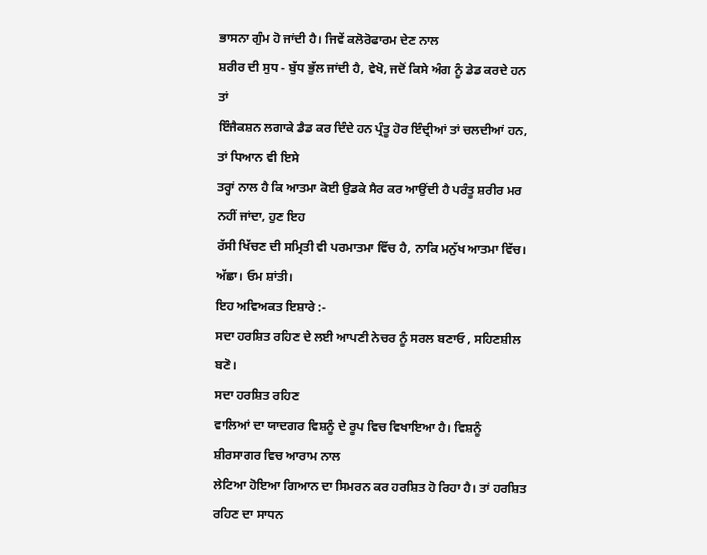ਭਾਸਨਾ ਗੁੰਮ ਹੋ ਜਾਂਦੀ ਹੈ। ਜਿਵੇਂ ਕਲੋਰੋਫਾਰਮ ਦੇਣ ਨਾਲ
ਸ਼ਰੀਰ ਦੀ ਸੁਧ - ਬੁੱਧ ਭੁੱਲ ਜਾਂਦੀ ਹੈ, ਵੇਖੋ, ਜਦੋਂ ਕਿਸੇ ਅੰਗ ਨੂੰ ਡੇਡ ਕਰਦੇ ਹਨ ਤਾਂ
ਇੰਜੈਕਸ਼ਨ ਲਗਾਕੇ ਡੈਡ ਕਰ ਦਿੰਦੇ ਹਨ ਪ੍ਰੰਤੂ ਹੋਰ ਇੰਦ੍ਰੀਆਂ ਤਾਂ ਚਲਦੀਆਂ ਹਨ, ਤਾਂ ਧਿਆਨ ਵੀ ਇਸੇ
ਤਰ੍ਹਾਂ ਨਾਲ ਹੈ ਕਿ ਆਤਮਾ ਕੋਈ ਉਡਕੇ ਸੈਰ ਕਰ ਆਉਂਦੀ ਹੈ ਪਰੰਤੂ ਸ਼ਰੀਰ ਮਰ ਨਹੀਂ ਜਾਂਦਾ, ਹੁਣ ਇਹ
ਰੱਸੀ ਖਿੱਚਣ ਦੀ ਸਮ੍ਰਿਤੀ ਵੀ ਪਰਮਾਤਮਾ ਵਿੱਚ ਹੈ, ਨਾਕਿ ਮਨੁੱਖ ਆਤਮਾ ਵਿੱਚ। ਅੱਛਾ। ਓਮ ਸ਼ਾਂਤੀ।
ਇਹ ਅਵਿਅਕਤ ਇਸ਼ਾਰੇ :-
ਸਦਾ ਹਰਸ਼ਿਤ ਰਹਿਣ ਦੇ ਲਈ ਆਪਣੀ ਨੇਚਰ ਨੂੰ ਸਰਲ ਬਣਾਓ , ਸਹਿਣਸ਼ੀਲ ਬਣੋ।
ਸਦਾ ਹਰਸ਼ਿਤ ਰਹਿਣ
ਵਾਲਿਆਂ ਦਾ ਯਾਦਗਰ ਵਿਸ਼ਨੂੰ ਦੇ ਰੂਪ ਵਿਚ ਵਿਖਾਇਆ ਹੈ। ਵਿਸ਼ਨੂੰ ਸ਼ੀਰਸਾਗਰ ਵਿਚ ਆਰਾਮ ਨਾਲ
ਲੇਟਿਆ ਹੋਇਆ ਗਿਆਨ ਦਾ ਸਿਮਰਨ ਕਰ ਹਰਸ਼ਿਤ ਹੋ ਰਿਹਾ ਹੈ। ਤਾਂ ਹਰਸ਼ਿਤ ਰਹਿਣ ਦਾ ਸਾਧਨ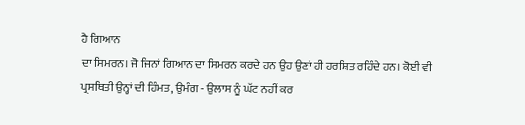ਹੈ ਗਿਆਨ
ਦਾ ਸਿਮਰਨ। ਜੋ ਜਿਨਾਂ ਗਿਆਨ ਦਾ ਸਿਮਰਨ ਕਰਦੇ ਹਨ ਉਹ ਉਣਾਂ ਹੀ ਹਰਸ਼ਿਤ ਰਹਿੰਦੇ ਹਨ। ਕੋਈ ਵੀ
ਪ੍ਰਸਥਿਤੀ ਉਨ੍ਹਾਂ ਦੀ ਹਿੰਮਤ, ਉਮੰਗ - ਉਲਾਸ ਨੂੰ ਘੱਟ ਨਹੀਂ ਕਰ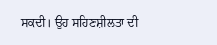ਸਕਦੀ। ਉਹ ਸਹਿਣਸ਼ੀਲਤਾ ਦੀ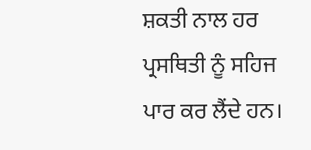ਸ਼ਕਤੀ ਨਾਲ ਹਰ ਪ੍ਰਸਥਿਤੀ ਨੂੰ ਸਹਿਜ ਪਾਰ ਕਰ ਲੈਂਦੇ ਹਨ।